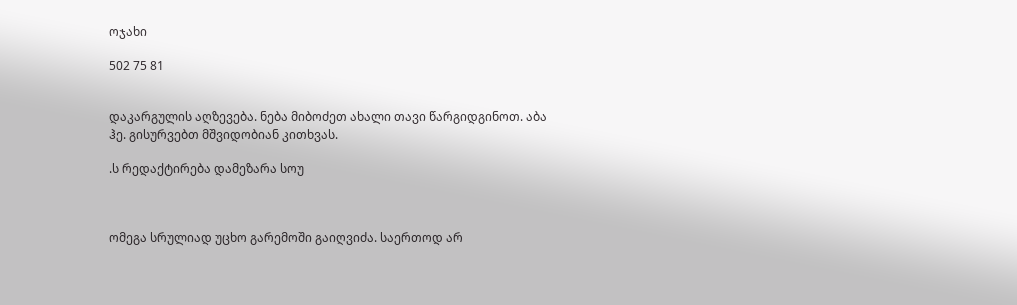ოჯახი

502 75 81


დაკარგულის აღზევება. ნება მიბოძეთ ახალი თავი წარგიდგინოთ. აბა ჰე. გისურვებთ მშვიდობიან კითხვას.

.ს რედაქტირება დამეზარა სოუ



ომეგა სრულიად უცხო გარემოში გაიღვიძა. საერთოდ არ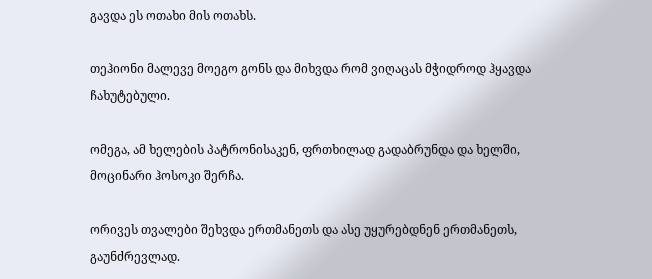გავდა ეს ოთახი მის ოთახს.

თეჰიონი მალევე მოეგო გონს და მიხვდა რომ ვიღაცას მჭიდროდ ჰყავდა ჩახუტებული.

ომეგა, ამ ხელების პატრონისაკენ, ფრთხილად გადაბრუნდა და ხელში, მოცინარი ჰოსოკი შერჩა.

ორივეს თვალები შეხვდა ერთმანეთს და ასე უყურებდნენ ერთმანეთს, გაუნძრევლად.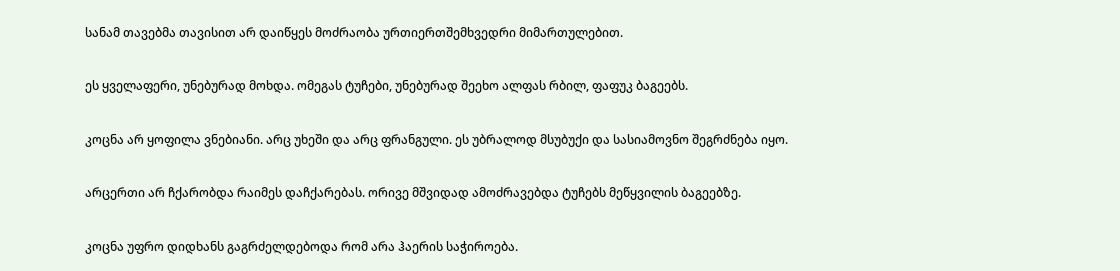სანამ თავებმა თავისით არ დაიწყეს მოძრაობა ურთიერთშემხვედრი მიმართულებით.

ეს ყველაფერი, უნებურად მოხდა. ომეგას ტუჩები, უნებურად შეეხო ალფას რბილ, ფაფუკ ბაგეებს.

კოცნა არ ყოფილა ვნებიანი. არც უხეში და არც ფრანგული. ეს უბრალოდ მსუბუქი და სასიამოვნო შეგრძნება იყო.

არცერთი არ ჩქარობდა რაიმეს დაჩქარებას. ორივე მშვიდად ამოძრავებდა ტუჩებს მეწყვილის ბაგეებზე.

კოცნა უფრო დიდხანს გაგრძელდებოდა რომ არა ჰაერის საჭიროება.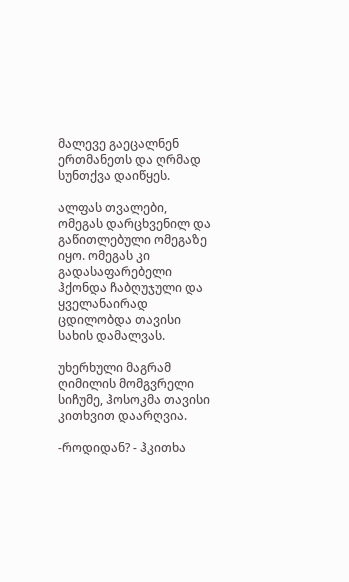მალევე გაეცალნენ ერთმანეთს და ღრმად სუნთქვა დაიწყეს.

ალფას თვალები, ომეგას დარცხვენილ და გაწითლებული ომეგაზე იყო. ომეგას კი გადასაფარებელი ჰქონდა ჩაბღუჯული და ყველანაირად ცდილობდა თავისი სახის დამალვას.

უხერხული მაგრამ ღიმილის მომგვრელი სიჩუმე, ჰოსოკმა თავისი კითხვით დაარღვია.

-როდიდან? - ჰკითხა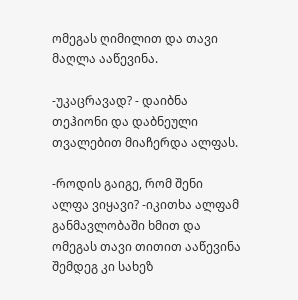ომეგას ღიმილით და თავი მაღლა ააწევინა.

-უკაცრავად? - დაიბნა თეჰიონი და დაბნეული თვალებით მიაჩერდა ალფას.

-როდის გაიგე, რომ შენი ალფა ვიყავი? -იკითხა ალფამ განმავლობაში ხმით და ომეგას თავი თითით ააწევინა შემდეგ კი სახეზ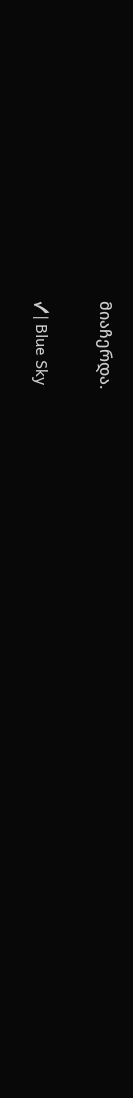მიაჩერდა.

✓| Blue Sky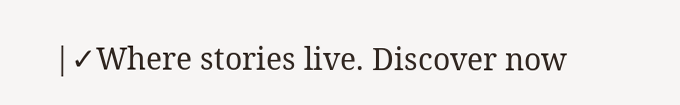|✓Where stories live. Discover now